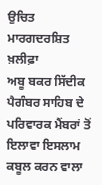ਉਚਿਤ ਮਾਰਗਦਰਸ਼ਿਤ ਖ਼ਲੀਫ਼ਾ
ਅਬੂ ਬਕਰ ਸਿੱਦੀਕ
ਪੈਗੰਬਰ ਸਾਹਿਬ ਦੇ ਪਰਿਵਾਰਕ ਮੈਂਬਰਾਂ ਤੋਂ ਇਲਾਵਾ ਇਸਲਾਮ ਕਬੂਲ ਕਰਨ ਵਾਲਾ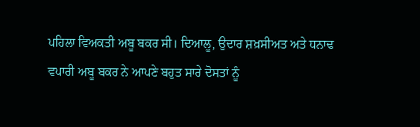ਪਹਿਲਾ ਵਿਅਕਤੀ ਅਬੂ ਬਕਰ ਸੀ। ਦਿਆਲੂ, ਉਦਾਰ ਸ਼ਖ਼ਸੀਅਤ ਅਤੇ ਧਨਾਢ ਵਪਾਰੀ ਅਬੂ ਬਕਰ ਨੇ ਆਪਣੇ ਬਹੁਤ ਸਾਰੇ ਦੋਸਤਾਂ ਨੂੰ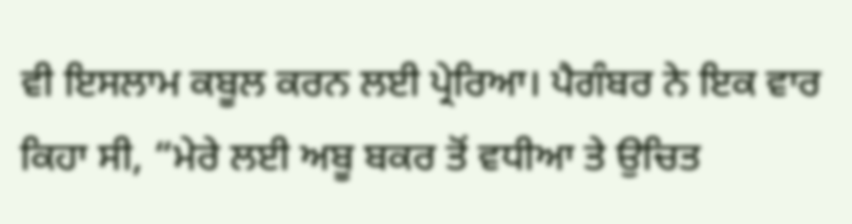ਵੀ ਇਸਲਾਮ ਕਬੂਲ ਕਰਨ ਲਈ ਪ੍ਰੇਰਿਆ। ਪੈਗੰਬਰ ਨੇ ਇਕ ਵਾਰ ਕਿਹਾ ਸੀ, “ਮੇਰੇ ਲਈ ਅਬੂ ਬਕਰ ਤੋਂ ਵਧੀਆ ਤੇ ਉਚਿਤ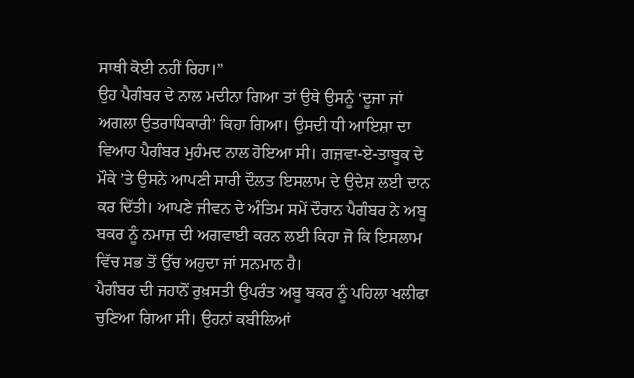ਸਾਥੀ ਕੋਈ ਨਹੀਂ ਰਿਹਾ।”
ਉਹ ਪੈਗੰਬਰ ਦੇ ਨਾਲ ਮਦੀਨਾ ਗਿਆ ਤਾਂ ਉਥੇ ਉਸਨੂੰ ‘ਦੂਜਾ ਜਾਂ ਅਗਲਾ ਉਤਰਾਧਿਕਾਰੀ’ ਕਿਹਾ ਗਿਆ। ਉਸਦੀ ਧੀ ਆਇਸ਼ਾ ਦਾ ਵਿਆਹ ਪੈਗੰਬਰ ਮੁਹੰਮਦ ਨਾਲ ਹੋਇਆ ਸੀ। ਗਜ਼ਵਾ-ਏ-ਤਾਬੂਕ ਦੇ ਮੌਕੇ ’ਤੇ ਉਸਨੇ ਆਪਣੀ ਸਾਰੀ ਦੌਲਤ ਇਸਲਾਮ ਦੇ ਉਦੇਸ਼ ਲਈ ਦਾਨ ਕਰ ਦਿੱਤੀ। ਆਪਣੇ ਜੀਵਨ ਦੇ ਅੰਤਿਮ ਸਮੇਂ ਦੌਰਾਨ ਪੈਗੰਬਰ ਨੇ ਅਬੂ ਬਕਰ ਨੂੰ ਨਮਾਜ਼ ਦੀ ਅਗਵਾਈ ਕਰਨ ਲਈ ਕਿਹਾ ਜੋ ਕਿ ਇਸਲਾਮ ਵਿੱਚ ਸਭ ਤੋਂ ਉੱਚ ਅਹੁਦਾ ਜਾਂ ਸਨਮਾਨ ਹੈ।
ਪੈਗੰਬਰ ਦੀ ਜਹਾਨੋਂ ਰੁਖ਼ਸਤੀ ਉਪਰੰਤ ਅਬੂ ਬਕਰ ਨੂੰ ਪਹਿਲਾ ਖਲੀਫਾ ਚੁਣਿਆ ਗਿਆ ਸੀ। ਉਹਨਾਂ ਕਬੀਲਿਆਂ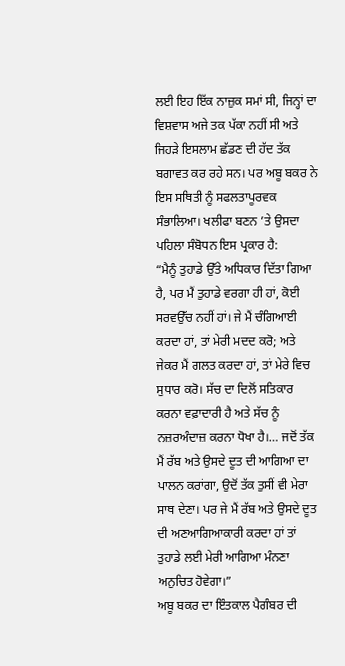ਲਈ ਇਹ ਇੱਕ ਨਾਜ਼ੁਕ ਸਮਾਂ ਸੀ, ਜਿਨ੍ਹਾਂ ਦਾ ਵਿਸ਼ਵਾਸ ਅਜੇ ਤਕ ਪੱਕਾ ਨਹੀਂ ਸੀ ਅਤੇ ਜਿਹੜੇ ਇਸਲਾਮ ਛੱਡਣ ਦੀ ਹੱਦ ਤੱਕ ਬਗਾਵਤ ਕਰ ਰਹੇ ਸਨ। ਪਰ ਅਬੂ ਬਕਰ ਨੇ ਇਸ ਸਥਿਤੀ ਨੂੰ ਸਫਲਤਾਪੂਰਵਕ ਸੰਭਾਲਿਆ। ਖਲੀਫਾ ਬਣਨ ’ਤੇ ਉਸਦਾ ਪਹਿਲਾ ਸੰਬੋਧਨ ਇਸ ਪ੍ਰਕਾਰ ਹੈ:
“ਮੈਨੂੰ ਤੁਹਾਡੇ ਉੱਤੇ ਅਧਿਕਾਰ ਦਿੱਤਾ ਗਿਆ ਹੈ, ਪਰ ਮੈਂ ਤੁਹਾਡੇ ਵਰਗਾ ਹੀ ਹਾਂ, ਕੋਈ ਸਰਵਉੱਚ ਨਹੀਂ ਹਾਂ। ਜੇ ਮੈਂ ਚੰਗਿਆਈ ਕਰਦਾ ਹਾਂ, ਤਾਂ ਮੇਰੀ ਮਦਦ ਕਰੋ; ਅਤੇ ਜੇਕਰ ਮੈਂ ਗਲਤ ਕਰਦਾ ਹਾਂ, ਤਾਂ ਮੇਰੇ ਵਿਚ ਸੁਧਾਰ ਕਰੋ। ਸੱਚ ਦਾ ਦਿਲੋਂ ਸਤਿਕਾਰ ਕਰਨਾ ਵਫ਼ਾਦਾਰੀ ਹੈ ਅਤੇ ਸੱਚ ਨੂੰ ਨਜ਼ਰਅੰਦਾਜ਼ ਕਰਨਾ ਧੋਖਾ ਹੈ।… ਜਦੋਂ ਤੱਕ ਮੈਂ ਰੱਬ ਅਤੇ ਉਸਦੇ ਦੂਤ ਦੀ ਆਗਿਆ ਦਾ ਪਾਲਨ ਕਰਾਂਗਾ, ਉਦੋਂ ਤੱਕ ਤੁਸੀਂ ਵੀ ਮੇਰਾ ਸਾਥ ਦੇਣਾ। ਪਰ ਜੇ ਮੈਂ ਰੱਬ ਅਤੇ ਉਸਦੇ ਦੂਤ ਦੀ ਅਣਆਗਿਆਕਾਰੀ ਕਰਦਾ ਹਾਂ ਤਾਂ ਤੁਹਾਡੇ ਲਈ ਮੇਰੀ ਆਗਿਆ ਮੰਨਣਾ ਅਨੁਚਿਤ ਹੋਵੇਗਾ।”
ਅਬੂ ਬਕਰ ਦਾ ਇੰਤਕਾਲ ਪੈਗੰਬਰ ਦੀ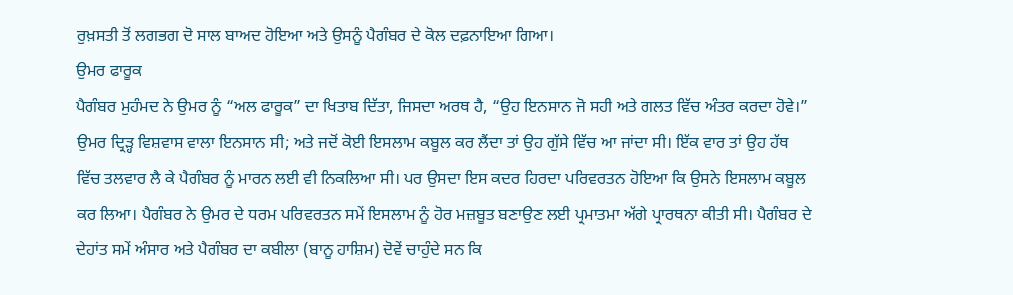ਰੁਖ਼ਸਤੀ ਤੋਂ ਲਗਭਗ ਦੋ ਸਾਲ ਬਾਅਦ ਹੋਇਆ ਅਤੇ ਉਸਨੂੰ ਪੈਗੰਬਰ ਦੇ ਕੋਲ ਦਫ਼ਨਾਇਆ ਗਿਆ।
ਉਮਰ ਫਾਰੂਕ
ਪੈਗੰਬਰ ਮੁਹੰਮਦ ਨੇ ਉਮਰ ਨੂੰ “ਅਲ ਫਾਰੂਕ” ਦਾ ਖਿਤਾਬ ਦਿੱਤਾ, ਜਿਸਦਾ ਅਰਥ ਹੈ, “ਉਹ ਇਨਸਾਨ ਜੋ ਸਹੀ ਅਤੇ ਗਲਤ ਵਿੱਚ ਅੰਤਰ ਕਰਦਾ ਹੋਵੇ।”
ਉਮਰ ਦ੍ਰਿੜ੍ਹ ਵਿਸ਼ਵਾਸ ਵਾਲਾ ਇਨਸਾਨ ਸੀ; ਅਤੇ ਜਦੋਂ ਕੋਈ ਇਸਲਾਮ ਕਬੂਲ ਕਰ ਲੈਂਦਾ ਤਾਂ ਉਹ ਗੁੱਸੇ ਵਿੱਚ ਆ ਜਾਂਦਾ ਸੀ। ਇੱਕ ਵਾਰ ਤਾਂ ਉਹ ਹੱਥ ਵਿੱਚ ਤਲਵਾਰ ਲੈ ਕੇ ਪੈਗੰਬਰ ਨੂੰ ਮਾਰਨ ਲਈ ਵੀ ਨਿਕਲਿਆ ਸੀ। ਪਰ ਉਸਦਾ ਇਸ ਕਦਰ ਹਿਰਦਾ ਪਰਿਵਰਤਨ ਹੋਇਆ ਕਿ ਉਸਨੇ ਇਸਲਾਮ ਕਬੂਲ ਕਰ ਲਿਆ। ਪੈਗੰਬਰ ਨੇ ਉਮਰ ਦੇ ਧਰਮ ਪਰਿਵਰਤਨ ਸਮੇਂ ਇਸਲਾਮ ਨੂੰ ਹੋਰ ਮਜ਼ਬੂਤ ਬਣਾਉਣ ਲਈ ਪ੍ਰਮਾਤਮਾ ਅੱਗੇ ਪ੍ਰਾਰਥਨਾ ਕੀਤੀ ਸੀ। ਪੈਗੰਬਰ ਦੇ ਦੇਹਾਂਤ ਸਮੇਂ ਅੰਸਾਰ ਅਤੇ ਪੈਗੰਬਰ ਦਾ ਕਬੀਲਾ (ਬਾਨੂ ਹਾਸ਼ਿਮ) ਦੋਵੇਂ ਚਾਹੁੰਦੇ ਸਨ ਕਿ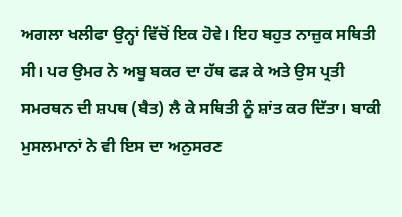ਅਗਲਾ ਖਲੀਫਾ ਉਨ੍ਹਾਂ ਵਿੱਚੋਂ ਇਕ ਹੋਵੇ। ਇਹ ਬਹੁਤ ਨਾਜ਼ੁਕ ਸਥਿਤੀ ਸੀ। ਪਰ ਉਮਰ ਨੇ ਅਬੂ ਬਕਰ ਦਾ ਹੱਥ ਫੜ ਕੇ ਅਤੇ ਉਸ ਪ੍ਰਤੀ ਸਮਰਥਨ ਦੀ ਸ਼ਪਥ (ਬੈਤ) ਲੈ ਕੇ ਸਥਿਤੀ ਨੂੰ ਸ਼ਾਂਤ ਕਰ ਦਿੱਤਾ। ਬਾਕੀ ਮੁਸਲਮਾਨਾਂ ਨੇ ਵੀ ਇਸ ਦਾ ਅਨੁਸਰਣ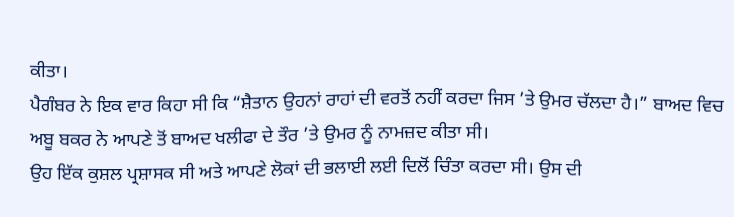ਕੀਤਾ।
ਪੈਗੰਬਰ ਨੇ ਇਕ ਵਾਰ ਕਿਹਾ ਸੀ ਕਿ “ਸ਼ੈਤਾਨ ਉਹਨਾਂ ਰਾਹਾਂ ਦੀ ਵਰਤੋਂ ਨਹੀਂ ਕਰਦਾ ਜਿਸ ’ਤੇ ਉਮਰ ਚੱਲਦਾ ਹੈ।” ਬਾਅਦ ਵਿਚ ਅਬੂ ਬਕਰ ਨੇ ਆਪਣੇ ਤੋਂ ਬਾਅਦ ਖਲੀਫਾ ਦੇ ਤੌਰ ’ਤੇ ਉਮਰ ਨੂੰ ਨਾਮਜ਼ਦ ਕੀਤਾ ਸੀ।
ਉਹ ਇੱਕ ਕੁਸ਼ਲ ਪ੍ਰਸ਼ਾਸਕ ਸੀ ਅਤੇ ਆਪਣੇ ਲੋਕਾਂ ਦੀ ਭਲਾਈ ਲਈ ਦਿਲੋਂ ਚਿੰਤਾ ਕਰਦਾ ਸੀ। ਉਸ ਦੀ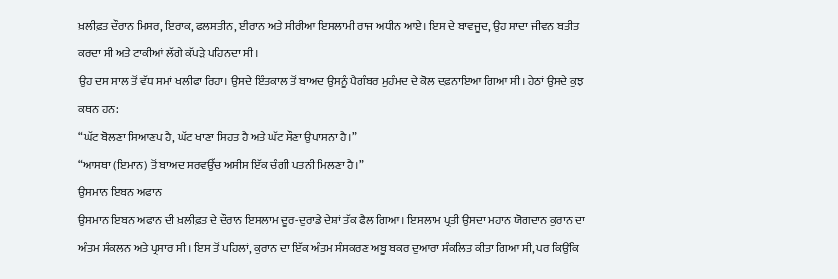ਖ਼ਲੀਫ਼ਤ ਦੌਰਾਨ ਮਿਸਰ, ਇਰਾਕ, ਫਲਸਤੀਨ, ਈਰਾਨ ਅਤੇ ਸੀਰੀਆ ਇਸਲਾਮੀ ਰਾਜ ਅਧੀਨ ਆਏ। ਇਸ ਦੇ ਬਾਵਜੂਦ, ਉਹ ਸਾਦਾ ਜੀਵਨ ਬਤੀਤ ਕਰਦਾ ਸੀ ਅਤੇ ਟਾਕੀਆਂ ਲੱਗੇ ਕੱਪੜੇ ਪਹਿਨਦਾ ਸੀ।
ਉਹ ਦਸ ਸਾਲ ਤੋਂ ਵੱਧ ਸਮਾਂ ਖਲੀਫਾ ਰਿਹਾ। ਉਸਦੇ ਇੰਤਕਾਲ ਤੋਂ ਬਾਅਦ ਉਸਨੂੰ ਪੈਗੰਬਰ ਮੁਹੰਮਦ ਦੇ ਕੋਲ ਦਫ਼ਨਾਇਆ ਗਿਆ ਸੀ। ਹੇਠਾਂ ਉਸਦੇ ਕੁਝ ਕਥਨ ਹਨ:
“ਘੱਟ ਬੋਲਣਾ ਸਿਆਣਪ ਹੈ, ਘੱਟ ਖਾਣਾ ਸਿਹਤ ਹੈ ਅਤੇ ਘੱਟ ਸੌਣਾ ਉਪਾਸਨਾ ਹੈ।”
“ਆਸਥਾ (ਇਮਾਨ) ਤੋਂ ਬਾਅਦ ਸਰਵਉੱਚ ਅਸੀਸ ਇੱਕ ਚੰਗੀ ਪਤਨੀ ਮਿਲਣਾ ਹੈ।”
ਉਸਮਾਨ ਇਬਨ ਅਫਾਨ
ਉਸਮਾਨ ਇਬਨ ਅਫਾਨ ਦੀ ਖ਼ਲੀਫ਼ਤ ਦੇ ਦੌਰਾਨ ਇਸਲਾਮ ਦੂਰ-ਦੁਰਾਡੇ ਦੇਸ਼ਾਂ ਤੱਕ ਫੈਲ ਗਿਆ। ਇਸਲਾਮ ਪ੍ਰਤੀ ਉਸਦਾ ਮਹਾਨ ਯੋਗਦਾਨ ਕੁਰਾਨ ਦਾ ਅੰਤਮ ਸੰਕਲਨ ਅਤੇ ਪ੍ਰਸਾਰ ਸੀ। ਇਸ ਤੋਂ ਪਹਿਲਾਂ, ਕੁਰਾਨ ਦਾ ਇੱਕ ਅੰਤਮ ਸੰਸਕਰਣ ਅਬੂ ਬਕਰ ਦੁਆਰਾ ਸੰਕਲਿਤ ਕੀਤਾ ਗਿਆ ਸੀ, ਪਰ ਕਿਉਂਕਿ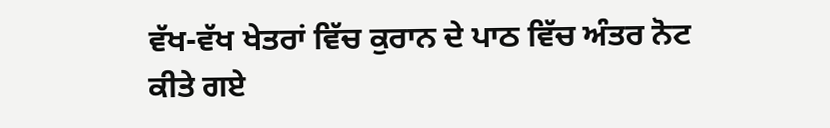ਵੱਖ-ਵੱਖ ਖੇਤਰਾਂ ਵਿੱਚ ਕੁਰਾਨ ਦੇ ਪਾਠ ਵਿੱਚ ਅੰਤਰ ਨੋਟ ਕੀਤੇ ਗਏ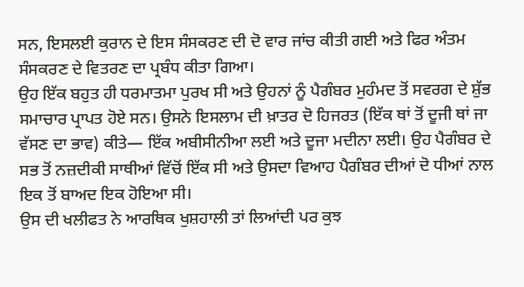ਸਨ, ਇਸਲਈ ਕੁਰਾਨ ਦੇ ਇਸ ਸੰਸਕਰਣ ਦੀ ਦੋ ਵਾਰ ਜਾਂਚ ਕੀਤੀ ਗਈ ਅਤੇ ਫਿਰ ਅੰਤਮ ਸੰਸਕਰਣ ਦੇ ਵਿਤਰਣ ਦਾ ਪ੍ਰਬੰਧ ਕੀਤਾ ਗਿਆ।
ਉਹ ਇੱਕ ਬਹੁਤ ਹੀ ਧਰਮਾਤਮਾ ਪੁਰਖ ਸੀ ਅਤੇ ਉਹਨਾਂ ਨੂੰ ਪੈਗੰਬਰ ਮੁਹੰਮਦ ਤੋਂ ਸਵਰਗ ਦੇ ਸ਼ੁੱਭ ਸਮਾਚਾਰ ਪ੍ਰਾਪਤ ਹੋਏ ਸਨ। ਉਸਨੇ ਇਸਲਾਮ ਦੀ ਖ਼ਾਤਰ ਦੋ ਹਿਜਰਤ (ਇੱਕ ਥਾਂ ਤੋਂ ਦੂਜੀ ਥਾਂ ਜਾ ਵੱਸਣ ਦਾ ਭਾਵ) ਕੀਤੇ— ਇੱਕ ਅਬੀਸੀਨੀਆ ਲਈ ਅਤੇ ਦੂਜਾ ਮਦੀਨਾ ਲਈ। ਉਹ ਪੈਗੰਬਰ ਦੇ ਸਭ ਤੋਂ ਨਜ਼ਦੀਕੀ ਸਾਥੀਆਂ ਵਿੱਚੋਂ ਇੱਕ ਸੀ ਅਤੇ ਉਸਦਾ ਵਿਆਹ ਪੈਗੰਬਰ ਦੀਆਂ ਦੋ ਧੀਆਂ ਨਾਲ ਇਕ ਤੋਂ ਬਾਅਦ ਇਕ ਹੋਇਆ ਸੀ।
ਉਸ ਦੀ ਖਲੀਫਤ ਨੇ ਆਰਥਿਕ ਖੁਸ਼ਹਾਲੀ ਤਾਂ ਲਿਆਂਦੀ ਪਰ ਕੁਝ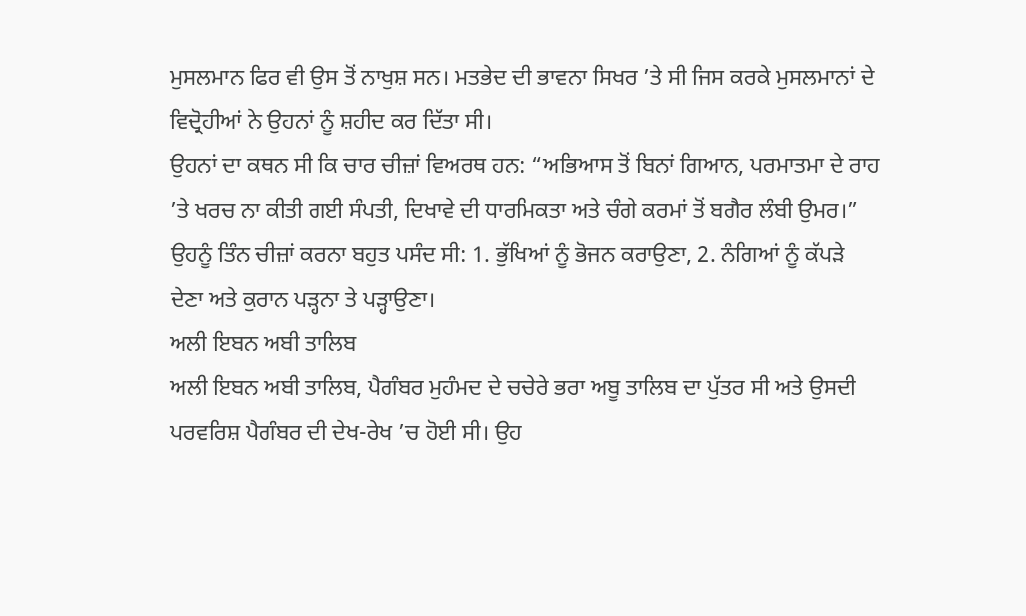ਮੁਸਲਮਾਨ ਫਿਰ ਵੀ ਉਸ ਤੋਂ ਨਾਖੁਸ਼ ਸਨ। ਮਤਭੇਦ ਦੀ ਭਾਵਨਾ ਸਿਖਰ ’ਤੇ ਸੀ ਜਿਸ ਕਰਕੇ ਮੁਸਲਮਾਨਾਂ ਦੇ ਵਿਦ੍ਰੋਹੀਆਂ ਨੇ ਉਹਨਾਂ ਨੂੰ ਸ਼ਹੀਦ ਕਰ ਦਿੱਤਾ ਸੀ।
ਉਹਨਾਂ ਦਾ ਕਥਨ ਸੀ ਕਿ ਚਾਰ ਚੀਜ਼ਾਂ ਵਿਅਰਥ ਹਨ: “ਅਭਿਆਸ ਤੋਂ ਬਿਨਾਂ ਗਿਆਨ, ਪਰਮਾਤਮਾ ਦੇ ਰਾਹ ’ਤੇ ਖਰਚ ਨਾ ਕੀਤੀ ਗਈ ਸੰਪਤੀ, ਦਿਖਾਵੇ ਦੀ ਧਾਰਮਿਕਤਾ ਅਤੇ ਚੰਗੇ ਕਰਮਾਂ ਤੋਂ ਬਗੈਰ ਲੰਬੀ ਉਮਰ।”
ਉਹਨੂੰ ਤਿੰਨ ਚੀਜ਼ਾਂ ਕਰਨਾ ਬਹੁਤ ਪਸੰਦ ਸੀ: 1. ਭੁੱਖਿਆਂ ਨੂੰ ਭੋਜਨ ਕਰਾਉਣਾ, 2. ਨੰਗਿਆਂ ਨੂੰ ਕੱਪੜੇ ਦੇਣਾ ਅਤੇ ਕੁਰਾਨ ਪੜ੍ਹਨਾ ਤੇ ਪੜ੍ਹਾਉਣਾ।
ਅਲੀ ਇਬਨ ਅਬੀ ਤਾਲਿਬ
ਅਲੀ ਇਬਨ ਅਬੀ ਤਾਲਿਬ, ਪੈਗੰਬਰ ਮੁਹੰਮਦ ਦੇ ਚਚੇਰੇ ਭਰਾ ਅਬੂ ਤਾਲਿਬ ਦਾ ਪੁੱਤਰ ਸੀ ਅਤੇ ਉਸਦੀ ਪਰਵਰਿਸ਼ ਪੈਗੰਬਰ ਦੀ ਦੇਖ-ਰੇਖ ’ਚ ਹੋਈ ਸੀ। ਉਹ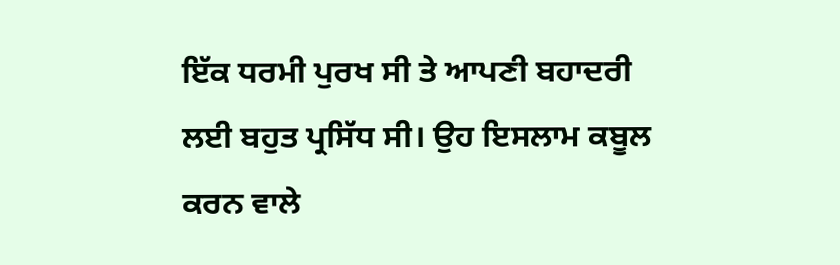ਇੱਕ ਧਰਮੀ ਪੁਰਖ ਸੀ ਤੇ ਆਪਣੀ ਬਹਾਦਰੀ ਲਈ ਬਹੁਤ ਪ੍ਰਸਿੱਧ ਸੀ। ਉਹ ਇਸਲਾਮ ਕਬੂਲ ਕਰਨ ਵਾਲੇ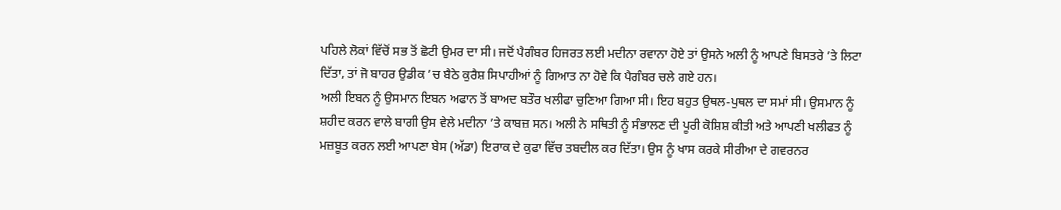ਪਹਿਲੇ ਲੋਕਾਂ ਵਿੱਚੋਂ ਸਭ ਤੋਂ ਛੋਟੀ ਉਮਰ ਦਾ ਸੀ। ਜਦੋਂ ਪੈਗੰਬਰ ਹਿਜਰਤ ਲਈ ਮਦੀਨਾ ਰਵਾਨਾ ਹੋਏ ਤਾਂ ਉਸਨੇ ਅਲੀ ਨੂੰ ਆਪਣੇ ਬਿਸਤਰੇ ’ਤੇ ਲਿਟਾ ਦਿੱਤਾ, ਤਾਂ ਜੋ ਬਾਹਰ ਉਡੀਕ ’ਚ ਬੈਠੇ ਕੁਰੈਸ਼ ਸਿਪਾਹੀਆਂ ਨੂੰ ਗਿਆਤ ਨਾ ਹੋਵੇ ਕਿ ਪੈਗੰਬਰ ਚਲੇ ਗਏ ਹਨ।
ਅਲੀ ਇਬਨ ਨੂੰ ਉਸਮਾਨ ਇਬਨ ਅਫਾਨ ਤੋਂ ਬਾਅਦ ਬਤੌਰ ਖਲੀਫਾ ਚੁਣਿਆ ਗਿਆ ਸੀ। ਇਹ ਬਹੁਤ ਉਥਲ-ਪੁਥਲ ਦਾ ਸਮਾਂ ਸੀ। ਉਸਮਾਨ ਨੂੰ ਸ਼ਹੀਦ ਕਰਨ ਵਾਲੇ ਬਾਗੀ ਉਸ ਵੇਲੇ ਮਦੀਨਾ ’ਤੇ ਕਾਬਜ਼ ਸਨ। ਅਲੀ ਨੇ ਸਥਿਤੀ ਨੂੰ ਸੰਭਾਲਣ ਦੀ ਪੂਰੀ ਕੋਸ਼ਿਸ਼ ਕੀਤੀ ਅਤੇ ਆਪਣੀ ਖਲੀਫਤ ਨੂੰ ਮਜ਼ਬੂਤ ਕਰਨ ਲਈ ਆਪਣਾ ਬੇਸ (ਅੱਡਾ) ਇਰਾਕ ਦੇ ਕੁਫਾ ਵਿੱਚ ਤਬਦੀਲ ਕਰ ਦਿੱਤਾ। ਉਸ ਨੂੰ ਖਾਸ ਕਰਕੇ ਸੀਰੀਆ ਦੇ ਗਵਰਨਰ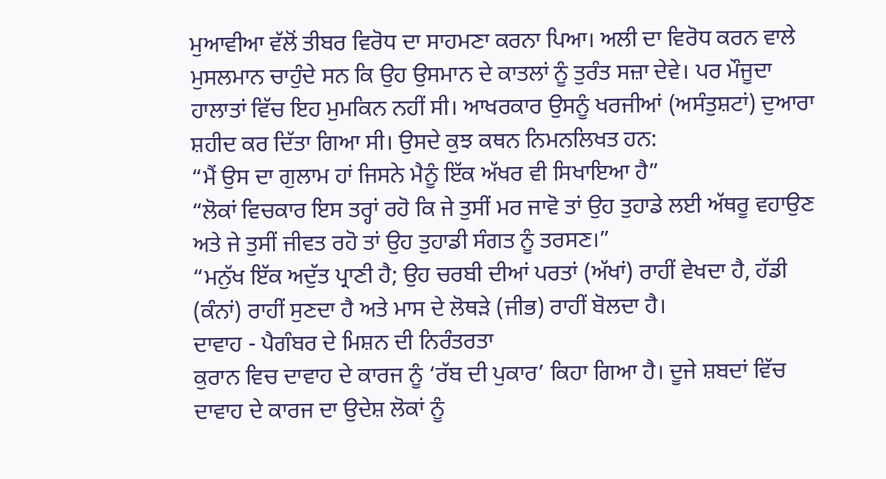ਮੁਆਵੀਆ ਵੱਲੋਂ ਤੀਬਰ ਵਿਰੋਧ ਦਾ ਸਾਹਮਣਾ ਕਰਨਾ ਪਿਆ। ਅਲੀ ਦਾ ਵਿਰੋਧ ਕਰਨ ਵਾਲੇ ਮੁਸਲਮਾਨ ਚਾਹੁੰਦੇ ਸਨ ਕਿ ਉਹ ਉਸਮਾਨ ਦੇ ਕਾਤਲਾਂ ਨੂੰ ਤੁਰੰਤ ਸਜ਼ਾ ਦੇਵੇ। ਪਰ ਮੌਜੂਦਾ ਹਾਲਾਤਾਂ ਵਿੱਚ ਇਹ ਮੁਮਕਿਨ ਨਹੀਂ ਸੀ। ਆਖਰਕਾਰ ਉਸਨੂੰ ਖਰਜੀਆਂ (ਅਸੰਤੁਸ਼ਟਾਂ) ਦੁਆਰਾ ਸ਼ਹੀਦ ਕਰ ਦਿੱਤਾ ਗਿਆ ਸੀ। ਉਸਦੇ ਕੁਝ ਕਥਨ ਨਿਮਨਲਿਖਤ ਹਨ:
“ਮੈਂ ਉਸ ਦਾ ਗੁਲਾਮ ਹਾਂ ਜਿਸਨੇ ਮੈਨੂੰ ਇੱਕ ਅੱਖਰ ਵੀ ਸਿਖਾਇਆ ਹੈ”
“ਲੋਕਾਂ ਵਿਚਕਾਰ ਇਸ ਤਰ੍ਹਾਂ ਰਹੋ ਕਿ ਜੇ ਤੁਸੀਂ ਮਰ ਜਾਵੋ ਤਾਂ ਉਹ ਤੁਹਾਡੇ ਲਈ ਅੱਥਰੂ ਵਹਾਉਣ ਅਤੇ ਜੇ ਤੁਸੀਂ ਜੀਵਤ ਰਹੋ ਤਾਂ ਉਹ ਤੁਹਾਡੀ ਸੰਗਤ ਨੂੰ ਤਰਸਣ।”
“ਮਨੁੱਖ ਇੱਕ ਅਦੁੱਤ ਪ੍ਰਾਣੀ ਹੈ; ਉਹ ਚਰਬੀ ਦੀਆਂ ਪਰਤਾਂ (ਅੱਖਾਂ) ਰਾਹੀਂ ਵੇਖਦਾ ਹੈ, ਹੱਡੀ (ਕੰਨਾਂ) ਰਾਹੀਂ ਸੁਣਦਾ ਹੈ ਅਤੇ ਮਾਸ ਦੇ ਲੋਥੜੇ (ਜੀਭ) ਰਾਹੀਂ ਬੋਲਦਾ ਹੈ।
ਦਾਵਾਹ - ਪੈਗੰਬਰ ਦੇ ਮਿਸ਼ਨ ਦੀ ਨਿਰੰਤਰਤਾ
ਕੁਰਾਨ ਵਿਚ ਦਾਵਾਹ ਦੇ ਕਾਰਜ ਨੂੰ ‘ਰੱਬ ਦੀ ਪੁਕਾਰ’ ਕਿਹਾ ਗਿਆ ਹੈ। ਦੂਜੇ ਸ਼ਬਦਾਂ ਵਿੱਚ ਦਾਵਾਹ ਦੇ ਕਾਰਜ ਦਾ ਉਦੇਸ਼ ਲੋਕਾਂ ਨੂੰ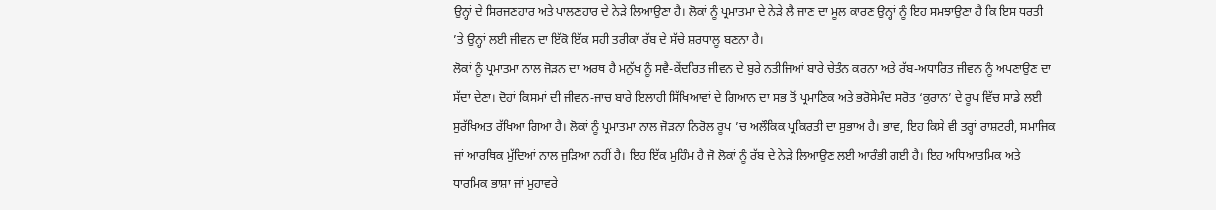ਉਨ੍ਹਾਂ ਦੇ ਸਿਰਜਣਹਾਰ ਅਤੇ ਪਾਲਣਹਾਰ ਦੇ ਨੇੜੇ ਲਿਆਉਣਾ ਹੈ। ਲੋਕਾਂ ਨੂੰ ਪ੍ਰਮਾਤਮਾ ਦੇ ਨੇੜੇ ਲੈ ਜਾਣ ਦਾ ਮੂਲ ਕਾਰਣ ਉਨ੍ਹਾਂ ਨੂੰ ਇਹ ਸਮਝਾਉਣਾ ਹੈ ਕਿ ਇਸ ਧਰਤੀ ’ਤੇ ਉਨ੍ਹਾਂ ਲਈ ਜੀਵਨ ਦਾ ਇੱਕੋ ਇੱਕ ਸਹੀ ਤਰੀਕਾ ਰੱਬ ਦੇ ਸੱਚੇ ਸ਼ਰਧਾਲੂ ਬਣਨਾ ਹੈ।
ਲੋਕਾਂ ਨੂੰ ਪ੍ਰਮਾਤਮਾ ਨਾਲ ਜੋੜਨ ਦਾ ਅਰਥ ਹੈ ਮਨੁੱਖ ਨੂੰ ਸਵੈ-ਕੇਂਦਰਿਤ ਜੀਵਨ ਦੇ ਬੁਰੇ ਨਤੀਜਿਆਂ ਬਾਰੇ ਚੇਤੰਨ ਕਰਨਾ ਅਤੇ ਰੱਬ-ਅਧਾਰਿਤ ਜੀਵਨ ਨੂੰ ਅਪਣਾਉਣ ਦਾ ਸੱਦਾ ਦੇਣਾ। ਦੋਹਾਂ ਕਿਸਮਾਂ ਦੀ ਜੀਵਨ-ਜਾਚ ਬਾਰੇ ਇਲਾਹੀ ਸਿੱਖਿਆਵਾਂ ਦੇ ਗਿਆਨ ਦਾ ਸਭ ਤੋਂ ਪ੍ਰਮਾਣਿਕ ਅਤੇ ਭਰੋਸੇਮੰਦ ਸਰੋਤ ‘ਕੁਰਾਨ’ ਦੇ ਰੂਪ ਵਿੱਚ ਸਾਡੇ ਲਈ ਸੁਰੱਖਿਅਤ ਰੱਖਿਆ ਗਿਆ ਹੈ। ਲੋਕਾਂ ਨੂੰ ਪ੍ਰਮਾਤਮਾ ਨਾਲ ਜੋੜਨਾ ਨਿਰੋਲ ਰੂਪ ’ਚ ਅਲੌਕਿਕ ਪ੍ਰਕਿਰਤੀ ਦਾ ਸੁਭਾਅ ਹੈ। ਭਾਵ, ਇਹ ਕਿਸੇ ਵੀ ਤਰ੍ਹਾਂ ਰਾਸ਼ਟਰੀ, ਸਮਾਜਿਕ ਜਾਂ ਆਰਥਿਕ ਮੁੱਦਿਆਂ ਨਾਲ ਜੁੜਿਆ ਨਹੀਂ ਹੈ। ਇਹ ਇੱਕ ਮੁਹਿੰਮ ਹੈ ਜੋ ਲੋਕਾਂ ਨੂੰ ਰੱਬ ਦੇ ਨੇੜੇ ਲਿਆਉਣ ਲਈ ਆਰੰਭੀ ਗਈ ਹੈ। ਇਹ ਅਧਿਆਤਮਿਕ ਅਤੇ ਧਾਰਮਿਕ ਭਾਸ਼ਾ ਜਾਂ ਮੁਹਾਵਰੇ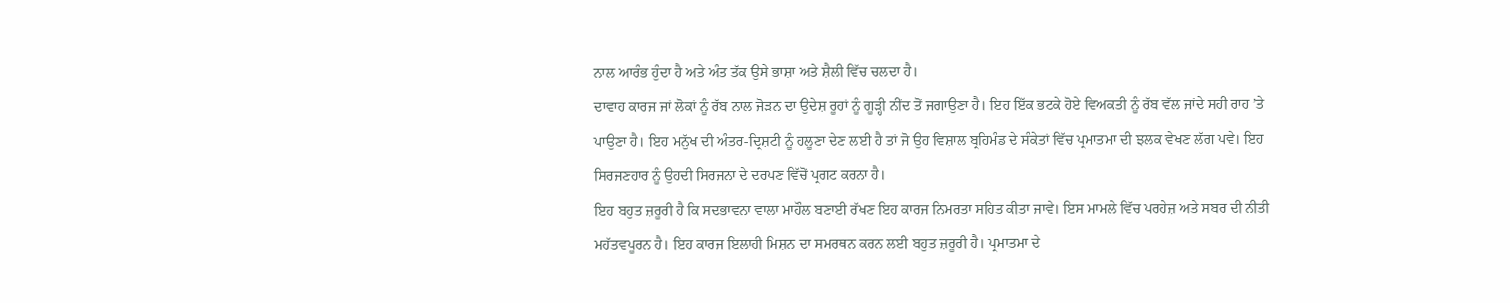ਨਾਲ ਆਰੰਭ ਹੁੰਦਾ ਹੈ ਅਤੇ ਅੰਤ ਤੱਕ ਉਸੇ ਭਾਸ਼ਾ ਅਤੇ ਸ਼ੈਲੀ ਵਿੱਚ ਚਲਦਾ ਹੈ।
ਦਾਵਾਹ ਕਾਰਜ ਜਾਂ ਲੋਕਾਂ ਨੂੰ ਰੱਬ ਨਾਲ ਜੋੜਨ ਦਾ ਉਦੇਸ਼ ਰੂਹਾਂ ਨੂੰ ਗੂੜ੍ਹੀ ਨੀਂਦ ਤੋਂ ਜਗਾਉਣਾ ਹੈ। ਇਹ ਇੱਕ ਭਟਕੇ ਹੋਏ ਵਿਅਕਤੀ ਨੂੰ ਰੱਬ ਵੱਲ ਜਾਂਦੇ ਸਹੀ ਰਾਹ ’ਤੇ ਪਾਉਣਾ ਹੈ। ਇਹ ਮਨੁੱਖ ਦੀ ਅੰਤਰ-ਦ੍ਰਿਸ਼ਟੀ ਨੂੰ ਹਲੂਣਾ ਦੇਣ ਲਈ ਹੈ ਤਾਂ ਜੋ ਉਹ ਵਿਸ਼ਾਲ ਬ੍ਰਹਿਮੰਡ ਦੇ ਸੰਕੇਤਾਂ ਵਿੱਚ ਪ੍ਰਮਾਤਮਾ ਦੀ ਝਲਕ ਵੇਖਣ ਲੱਗ ਪਵੇ। ਇਹ ਸਿਰਜਣਹਾਰ ਨੂੰ ਉਹਦੀ ਸਿਰਜਨਾ ਦੇ ਦਰਪਣ ਵਿੱਚੋਂ ਪ੍ਰਗਟ ਕਰਨਾ ਹੈ।
ਇਹ ਬਹੁਤ ਜ਼ਰੂਰੀ ਹੈ ਕਿ ਸਦਭਾਵਨਾ ਵਾਲਾ ਮਾਹੌਲ ਬਣਾਈ ਰੱਖਣ ਇਹ ਕਾਰਜ ਨਿਮਰਤਾ ਸਹਿਤ ਕੀਤਾ ਜਾਵੇ। ਇਸ ਮਾਮਲੇ ਵਿੱਚ ਪਰਹੇਜ਼ ਅਤੇ ਸਬਰ ਦੀ ਨੀਤੀ ਮਹੱਤਵਪੂਰਨ ਹੈ। ਇਹ ਕਾਰਜ ਇਲਾਹੀ ਮਿਸ਼ਨ ਦਾ ਸਮਰਥਨ ਕਰਨ ਲਈ ਬਹੁਤ ਜ਼ਰੂਰੀ ਹੈ। ਪ੍ਰਮਾਤਮਾ ਦੇ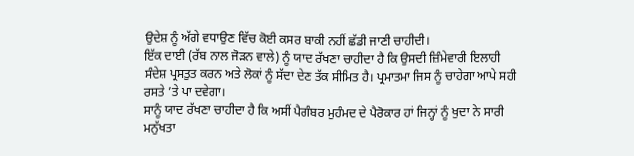ਉਦੇਸ਼ ਨੂੰ ਅੱਗੇ ਵਧਾਉਣ ਵਿੱਚ ਕੋਈ ਕਸਰ ਬਾਕੀ ਨਹੀਂ ਛੱਡੀ ਜਾਣੀ ਚਾਹੀਦੀ।
ਇੱਕ ਦਾਈ (ਰੱਬ ਨਾਲ ਜੋੜਨ ਵਾਲੇ) ਨੂੰ ਯਾਦ ਰੱਖਣਾ ਚਾਹੀਦਾ ਹੈ ਕਿ ਉਸਦੀ ਜ਼ਿੰਮੇਵਾਰੀ ਇਲਾਹੀ ਸੰਦੇਸ਼ ਪ੍ਰਸਤੁਤ ਕਰਨ ਅਤੇ ਲੋਕਾਂ ਨੂੰ ਸੱਦਾ ਦੇਣ ਤੱਕ ਸੀਮਿਤ ਹੈ। ਪ੍ਰਮਾਤਮਾ ਜਿਸ ਨੂੰ ਚਾਹੇਗਾ ਆਪੇ ਸਹੀ ਰਸਤੇ ’ਤੇ ਪਾ ਦਵੇਗਾ।
ਸਾਨੂੰ ਯਾਦ ਰੱਖਣਾ ਚਾਹੀਦਾ ਹੈ ਕਿ ਅਸੀਂ ਪੈਗੰਬਰ ਮੁਹੰਮਦ ਦੇ ਪੈਰੋਕਾਰ ਹਾਂ ਜਿਨ੍ਹਾਂ ਨੂੰ ਖੁਦਾ ਨੇ ਸਾਰੀ ਮਨੁੱਖਤਾ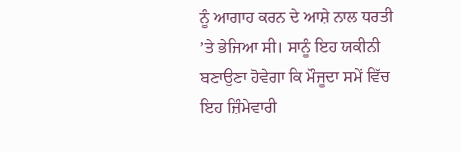ਨੂੰ ਆਗਾਹ ਕਰਨ ਦੇ ਆਸ਼ੇ ਨਾਲ ਧਰਤੀ ’ਤੇ ਭੇਜਿਆ ਸੀ। ਸਾਨੂੰ ਇਹ ਯਕੀਨੀ ਬਣਾਉਣਾ ਹੋਵੇਗਾ ਕਿ ਮੌਜੂਦਾ ਸਮੇਂ ਵਿੱਚ ਇਹ ਜ਼ਿੰਮੇਵਾਰੀ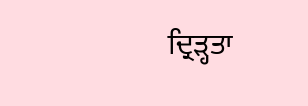ਦ੍ਰਿੜ੍ਹਤਾ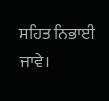ਸਹਿਤ ਨਿਭਾਈ ਜਾਵੇ।